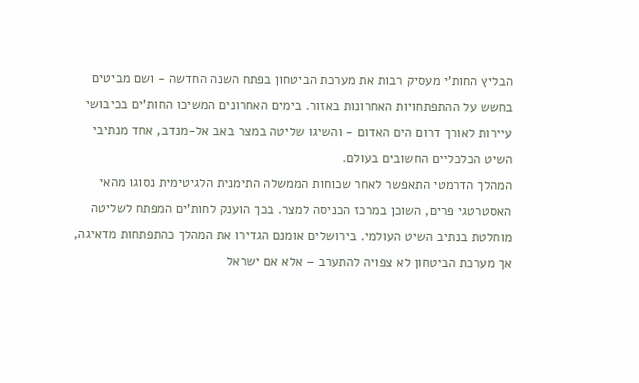הבליץ החות'י מעסיק רבות את מערכת הביטחון בפתח השנה החדשה - ושם מביטים בחשש על ההתפתחויות האחרונות באזור. בימים האחרונים המשיכו החות'ים בכיבושי עיירות לאורך דרום הים האדום - והשיגו שליטה במצר באב אל-מנדב, אחד מנתיבי השיט הכלכליים החשובים בעולם.
המהלך הדרמטי התאפשר לאחר שכוחות הממשלה התימנית הלגיטימית נסוגו מהאי האסטרטגי פרים, השוכן במרכז הכניסה למצר. בכך הוענק לחות'ים המפתח לשליטה מוחלטת בנתיב השיט העולמי. בירושלים אומנם הגדירו את המהלך כהתפתחות מדאיגה, אך מערכת הביטחון לא צפויה להתערב – אלא אם ישראל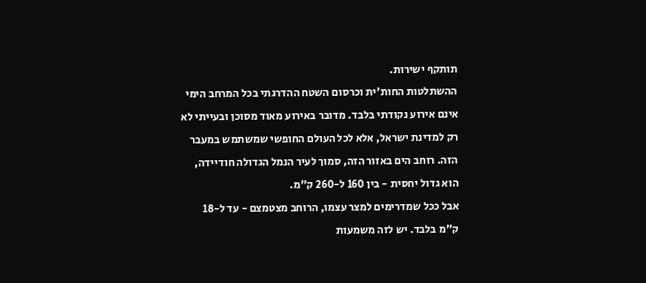תותקף ישירות.
ההשתלטות החות'ית וכרסום השטח ההדרגתי בכל המרחב הימי אינם אירוע נקודתי בלבד. מדובר באירוע מאוד מסוכן ובעייתי לא רק למדינת ישראל, אלא לכל העולם החופשי שמשתמש במעבר הזה. רוחב הים באזור הזה, סמוך לעיר הנמל הגדולה חודיידה, הוא גדול יחסית - בין 160 ל-260 ק"מ.
אבל ככל שמדרימים למצר עצמו, הרוחב מצטמצם - עד ל-18 ק"מ בלבד. יש לזה משמעות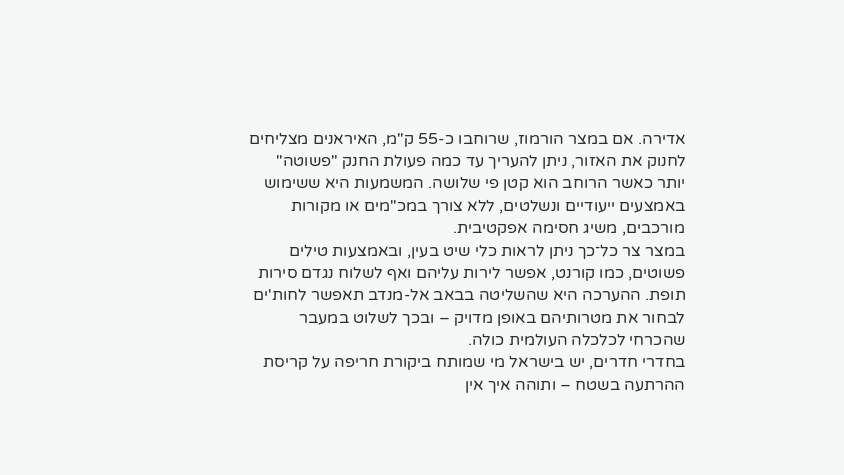אדירה. אם במצר הורמוז, שרוחבו כ-55 ק"מ, האיראנים מצליחים לחנוק את האזור, ניתן להעריך עד כמה פעולת החנק "פשוטה" יותר כאשר הרוחב הוא קטן פי שלושה. המשמעות היא ששימוש באמצעים ייעודיים ונשלטים, ללא צורך במכ"מים או מקורות מורכבים, משיג חסימה אפקטיבית.
במצר צר כל־כך ניתן לראות כלי שיט בעין, ובאמצעות טילים פשוטים, כמו קורנט, אפשר לירות עליהם ואף לשלוח נגדם סירות תופת. ההערכה היא שהשליטה בבאב אל-מנדב תאפשר לחות'ים לבחור את מטרותיהם באופן מדויק – ובכך לשלוט במעבר שהכרחי לכלכלה העולמית כולה.
בחדרי חדרים, יש בישראל מי שמותח ביקורת חריפה על קריסת ההרתעה בשטח – ותוהה איך אין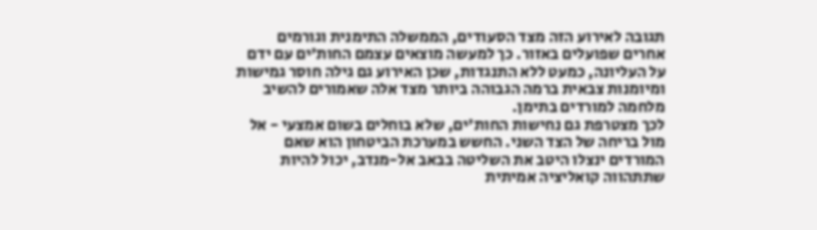תגובה לאירוע הזה מצד הסעודים, הממשלה התימנית וגורמים אחרים שפועלים באזור. כך למעשה מוצאים עצמם החות'ים עם ידם על העליונה, כמעט ללא התנגדות, שכן האירוע גם גילה חוסר גמישות ומיומנות צבאית ברמה הגבוהה ביותר מצד אלה שאמורים להשיב מלחמה למורדים בתימן.
לכך מצטרפת גם נחישות החות'ים, שלא בוחלים בשום אמצעי - אל מול בריחה של הצד השני. החשש במערכת הביטחון הוא שאם המורדים ינצלו היטב את השליטה בבאב אל-מנדב, יכול להיות שתתהווה קואליציה אמיתית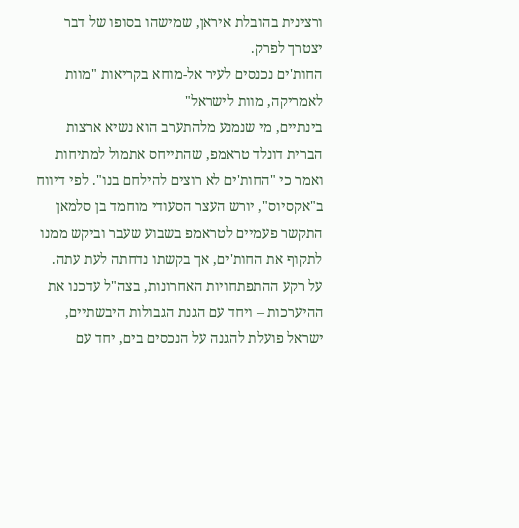ורצינית בהובלת איראן, שמישהו בסופו של דבר יצטרך לפרק.
החות'ים נכנסים לעיר אל-מוחא בקריאות "מוות לאמריקה, מוות לישראל"
בינתיים, מי שנמנע מלהתערב הוא נשיא ארצות הברית דונלד טראמפ, שהתייחס אתמול למתיחות ואמר כי "החות'ים לא רוצים להילחם בנו". לפי דיווח ב"אקסיוס", יורש העצר הסעודי מוחמד בן סלמאן התקשר פעמיים לטראמפ בשבוע שעבר וביקש ממנו לתקוף את החות'ים, אך בקשתו נדחתה לעת עתה.
על רקע ההתפתחויות האחרונות, בצה"ל עדכנו את ההיערכות – ויחד עם הגנת הגבולות היבשתיים, ישראל פועלת להגנה על הנכסים בים, יחד עם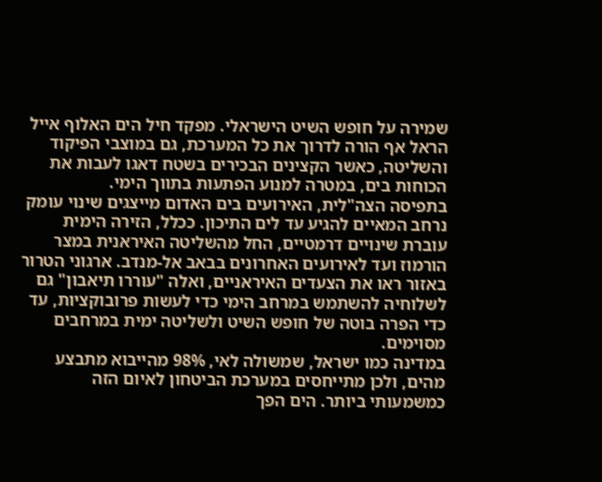שמירה על חופש השיט הישראלי. מפקד חיל הים האלוף אייל הראל אף הורה לדרוך את כל המערכת, גם במוצבי הפיקוד והשליטה, כאשר הקצינים הבכירים בשטח דאגו לעבות את הכוחות בים, במטרה למנוע הפתעות בתווך הימי.
בתפיסה הצה"לית, האירועים בים האדום מייצגים שינוי עומק נרחב המאיים להגיע עד לים התיכון. ככלל, הזירה הימית עוברת שינויים דרמטיים, החל מהשליטה האיראנית במצר הורמוז ועד לאירועים האחרונים בבאב אל-מנדב. ארגוני הטרור באזור ראו את הצעדים האיראניים, ואלה "עוררו תיאבון" גם לשלוחיה להשתמש במרחב הימי כדי לעשות פרובוקציות, עד כדי הפרה בוטה של חופש השיט ולשליטה ימית במרחבים מסוימים.
במדינה כמו ישראל, שמשולה לאי, 98% מהייבוא מתבצע מהים, ולכן מתייחסים במערכת הביטחון לאיום הזה כמשמעותי ביותר. הים הפך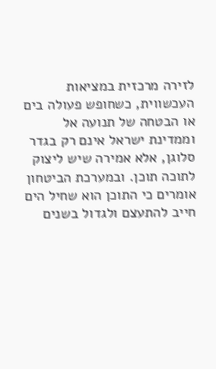לזירה מרכזית במציאות העכשווית, כשחופש פעולה בים או הבטחה של תנועה אל וממדינת ישראל אינם רק בגדר סלוגן, אלא אמירה שיש ליצוק לתוכה תוכן. ובמערכת הביטחון אומרים כי התוכן הוא שחיל הים חייב להתעצם ולגדול בשנים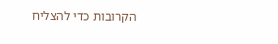הקרובות כדי להצליח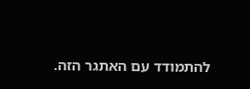להתמודד עם האתגר הזה.